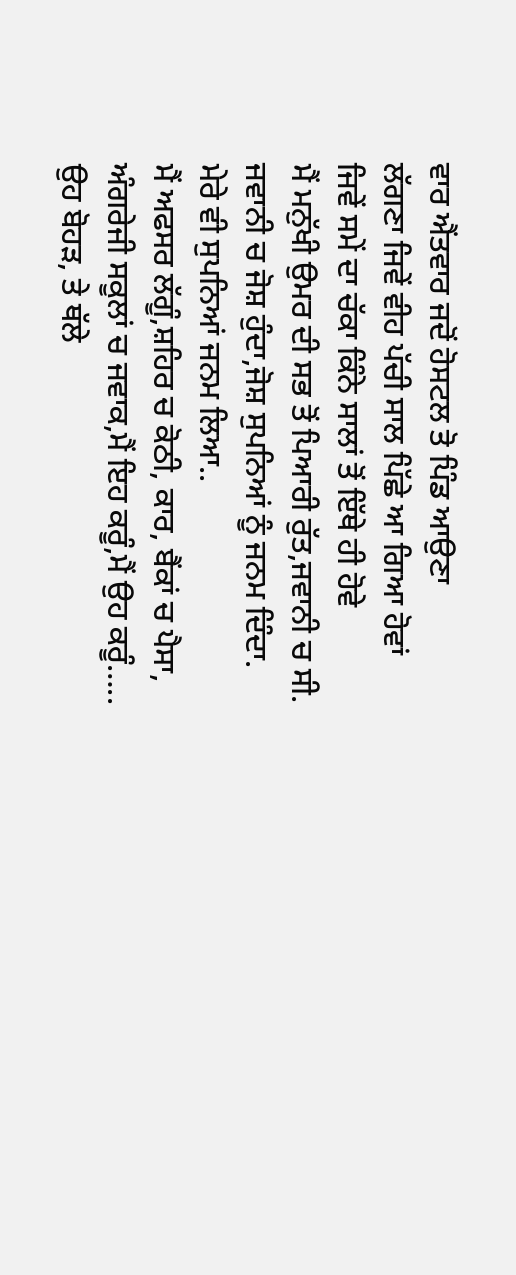ਵਾਰ ਐਂਤਵਾਰ ਜਦੋਂ ਹੋਸਟਲ ਤੋ ਪਿੰਡ ਆਉਣਾ
ਲੱਗਣਾ ਜਿਵੇਂ ਵੀਹ ਪੱਚੀ ਸਾਲ ਪਿੱਛੇ ਆ ਗਿਆ ਹੋਵਾਂ
ਜਿਵੇਂ ਸਮੇਂ ਦਾ ਚੱਕਾ ਕਿੰਨੇ ਸਾਲਾਂ ਤੋਂ ਇੱਥੇ ਹੀ ਹੋਵੇ
ਮੈਂ ਮਨੁੱਖੀ ਉਮਰ ਦੀ ਸਭ ਤੋਂ ਪਿਆਰੀ ਰੁੱਤ,ਜਵਾਨੀ ਚ ਸੀ.
ਜਵਾਨੀ ਚ ਜੋਸ਼ ਹੁੰਦਾ,ਜੋਸ਼ ਸੁਪਨਿਆਂ ਨੂੰ ਜਨਮ ਦਿੰਦਾ.
ਮੇਰੇ ਵੀ ਸੁਪਨਿਆਂ ਜਨਮ ਲਿਆ..
ਮੈਂ ਅਫਸਰ ਲੱਗੂੰ,ਸ਼ਹਿਰ ਚ ਕੋਠੀ, ਕਾਰ, ਬੈਂਕਾਂ ਚ ਪੈਸਾ,
ਅੰਗਰੇਜੀ ਸਕੂਲਾਂ ਚ ਜਵਾਕ,ਮੈਂ ਇਹ ਕਰੂੰ,ਮੈਂ ਉਹ ਕਰੂੰ…..
ਉਹ ਬੋਹੜ, ਤੇ ਥੱਲੇ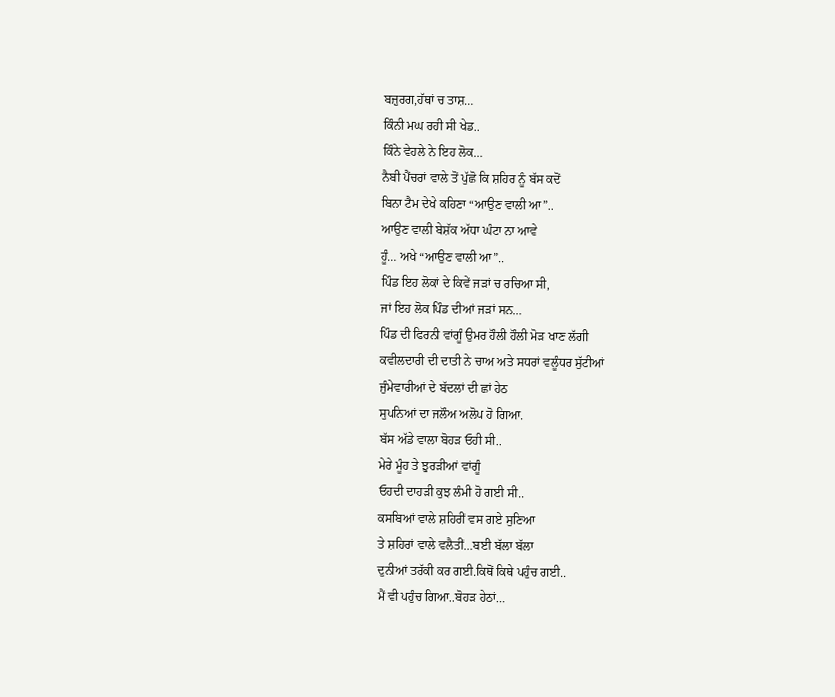ਬਜ਼ੁਰਗ,ਹੱਥਾਂ ਚ ਤਾਸ਼…
ਕਿੰਨੀ ਮਘ ਰਹੀ ਸੀ ਖੇਡ..
ਕਿੰਨੇ ਵੇਹਲੇ ਨੇ ਇਹ ਲੋਕ…
ਨੈਬੀ ਪੈਂਚਰਾਂ ਵਾਲੇ ਤੋਂ ਪੁੱਛੋ ਕਿ ਸ਼ਹਿਰ ਨੂੰ ਬੱਸ ਕਦੋਂ
ਬਿਨਾ ਟੈਮ ਦੇਖੇ ਕਹਿਣਾ “ਆਉਣ ਵਾਲੀ ਆ”..
ਆਉਣ ਵਾਲੀ ਬੇਸ਼ੱਕ ਅੱਧਾ ਘੰਟਾ ਨਾ ਆਵੇ
ਹੂੰ… ਅਖੇ “ਆਉਣ ਵਾਲੀ ਆ”..
ਪਿੰਡ ਇਹ ਲੋਕਾਂ ਦੇ ਕਿਵੇਂ ਜੜਾਂ ਚ ਰਚਿਆ ਸੀ,
ਜਾਂ ਇਹ ਲੋਕ ਪਿੰਡ ਦੀਆਂ ਜੜਾਂ ਸਨ…
ਪਿੰਡ ਦੀ ਫਿਰਨੀ ਵਾਂਗੂੰ ਉਮਰ ਹੌਲੀ ਹੌਲੀ ਮੋੜ ਖਾਣ ਲੱਗੀ
ਕਵੀਲਦਾਰੀ ਦੀ ਦਾਤੀ ਨੇ ਚਾਅ ਅਤੇ ਸਧਰਾਂ ਵਲੂੰਧਰ ਸੁੱਟੀਆਂ
ਜੁੰਮੇਵਾਰੀਆਂ ਦੇ ਬੱਦਲਾਂ ਦੀ ਛਾਂ ਹੇਠ
ਸੁਪਨਿਆਂ ਦਾ ਜਲੌਅ ਅਲੋਪ ਹੋ ਗਿਆ.
ਬੱਸ ਅੱਡੇ ਵਾਲਾ ਬੋਹੜ ਓਹੀ ਸੀ..
ਮੇਰੇ ਮੂੰਹ ਤੇ ਝੁਰੜੀਆਂ ਵਾਂਗੂੰ
ਓਹਦੀ ਦਾਹੜੀ ਕੁਝ ਲੰਮੀ ਹੋ ਗਈ ਸੀ..
ਕਸਬਿਆਂ ਵਾਲੇ ਸ਼ਹਿਰੀਂ ਵਸ ਗਏ ਸੁਣਿਆ
ਤੇ ਸ਼ਹਿਰਾਂ ਵਾਲੇ ਵਲੈਤੀਂ…ਬਈ ਬੱਲਾ ਬੱਲਾ
ਦੁਨੀਆਂ ਤਰੱਕੀ ਕਰ ਗਈ.ਕਿਥੋਂ ਕਿਥੇ ਪਹੁੰਚ ਗਈ..
ਮੈਂ ਵੀ ਪਹੁੰਚ ਗਿਆ..ਬੋਹੜ ਹੇਠਾਂ…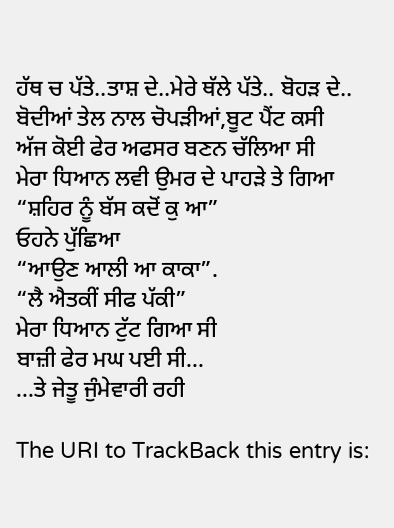ਹੱਥ ਚ ਪੱਤੇ..ਤਾਸ਼ ਦੇ..ਮੇਰੇ ਥੱਲੇ ਪੱਤੇ.. ਬੋਹੜ ਦੇ..
ਬੋਦੀਆਂ ਤੇਲ ਨਾਲ ਚੋਪੜੀਆਂ,ਬੂਟ ਪੈਂਟ ਕਸੀ
ਅੱਜ ਕੋਈ ਫੇਰ ਅਫਸਰ ਬਣਨ ਚੱਲਿਆ ਸੀ
ਮੇਰਾ ਧਿਆਨ ਲਵੀ ਉਮਰ ਦੇ ਪਾਹੜੇ ਤੇ ਗਿਆ
“ਸ਼ਹਿਰ ਨੂੰ ਬੱਸ ਕਦੋਂ ਕੁ ਆ”
ਓਹਨੇ ਪੁੱਛਿਆ
“ਆਉਣ ਆਲੀ ਆ ਕਾਕਾ”.
“ਲੈ ਐਤਕੀਂ ਸੀਫ ਪੱਕੀ”
ਮੇਰਾ ਧਿਆਨ ਟੁੱਟ ਗਿਆ ਸੀ
ਬਾਜ਼ੀ ਫੇਰ ਮਘ ਪਈ ਸੀ…
…ਤੇ ਜੇਤੂ ਜੁੰਮੇਵਾਰੀ ਰਹੀ

The URI to TrackBack this entry is: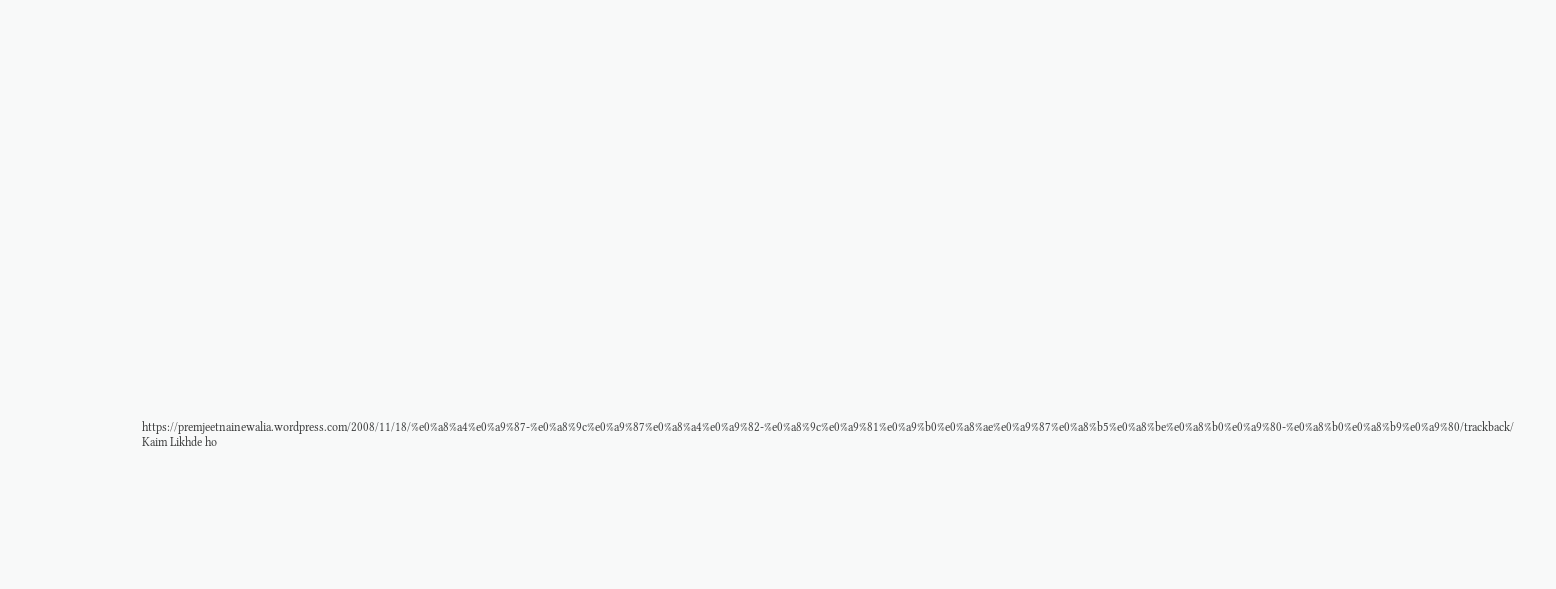https://premjeetnainewalia.wordpress.com/2008/11/18/%e0%a8%a4%e0%a9%87-%e0%a8%9c%e0%a9%87%e0%a8%a4%e0%a9%82-%e0%a8%9c%e0%a9%81%e0%a9%b0%e0%a8%ae%e0%a9%87%e0%a8%b5%e0%a8%be%e0%a8%b0%e0%a9%80-%e0%a8%b0%e0%a8%b9%e0%a9%80/trackback/
Kaim Likhde ho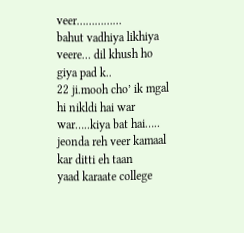veer……………
bahut vadhiya likhiya veere… dil khush ho giya pad k..
22 ji.mooh cho’ ik mgal hi nikldi hai war war…..kiya bat hai…..
jeonda reh veer kamaal kar ditti eh taan
yaad karaate college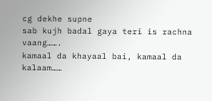cg dekhe supne
sab kujh badal gaya teri is rachna vaang…….
kamaal da khayaal bai, kamaal da kalaam……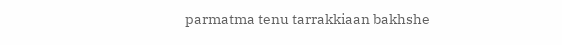parmatma tenu tarrakkiaan bakhshe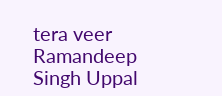tera veer
Ramandeep Singh Uppal